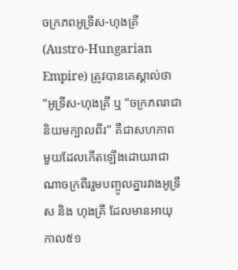ចក្រភពអូទ្រីស-ហុងគ្រី(Austro-Hungarian Empire) ត្រូវបានគេស្គាល់ថា “អូទ្រីស-ហុងគ្រី ឬ “ចក្រភពរាជានិយមក្បាលពីរ” គឺជាសហភាពមួយដែលកើតឡើងដោយរាជាណាចក្រពីររួមបញ្ចូលគ្នារវាងអូទ្រីស និង ហុងគ្រី ដែលមានអាយុកាល៥១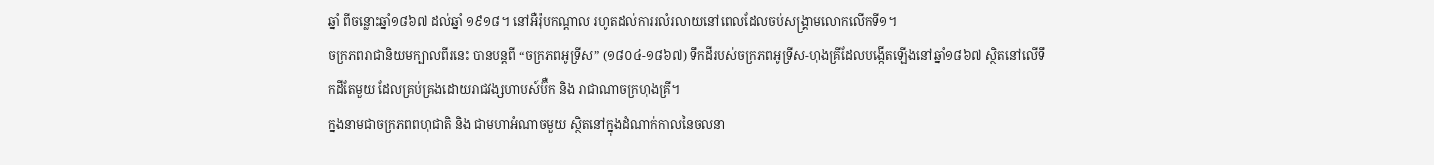ឆ្នាំ ពីចន្លោះឆ្នាំ១៨៦៧ ដល់ឆ្នាំ ១៩១៨។ នៅអឺរ៉ុបកណ្ដាល រហូតដល់ការរលំរលាយនៅពេលដែលចប់សង្គ្រាមលោកលើកទី១។
ចក្រភពរាជានិយមក្បាលពីរនេះ បានបន្តពី “ចក្រភពអូទ្រីស” (១៨០៤-១៨៦៧) ទឹកដីរបស់ចក្រភពអូទ្រីស-ហុងគ្រីដែលបង្កើតឡើងនៅឆ្នាំ១៨៦៧ ស្ថិតនៅលើទឹកដីតែមួយ ដែលគ្រប់គ្រងដោយរាជវង្សហាបស៍ប៊ឺក និង រាជាណាចក្រហុងគ្រី។
ក្នងនាមជាចក្រភពពហុជាតិ និង ជាមហាអំណាចមួយ ស្ថិតនៅក្នុងដំណាក់កាលនៃចលនា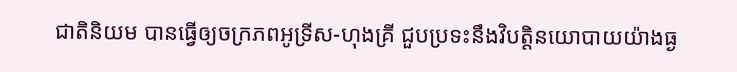ជាតិនិយម បានធ្វើឲ្យចក្រភពអូទ្រីស-ហុងគ្រី ជួបប្រទះនឹងវិបត្តិនយោបាយយ៉ាងធ្ង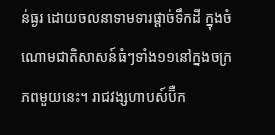ន់ធ្ងរ ដោយចលនាទាមទារផ្ដាច់ទឹកដី ក្នុងចំណោមជាតិសាសន៍ធំៗទាំង១១នៅក្នងចក្រភពមួយនេះ។ រាជវង្សហាបស៍ប៊ឺក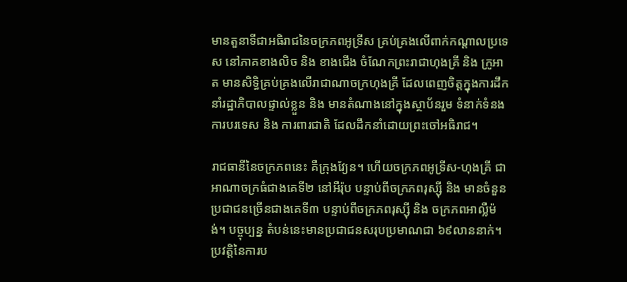មានតួនាទីជាអធិរាជនៃចក្រភពអូទ្រីស គ្រប់គ្រងលើពាក់កណ្ដាលប្រទេស នៅភាគខាងលិច និង ខាងជើង ចំណែកព្រះរាជាហុងគ្រី និង ក្រូអាត មានសិទ្ធិគ្រប់គ្រងលើរាជាណាចក្រហុងគ្រី ដែលពេញចិត្តក្នុងការដឹកនាំរដ្ឋាភិបាលផ្ទាល់ខ្លួន និង មានតំណាងនៅក្នុងស្ថាប័នរួម ទំនាក់ទំនងការបរទេស និង ការពារជាតិ ដែលដឹកនាំដោយព្រះចៅអធិរាជ។

រាជធានីនៃចក្រភពនេះ គឺក្រុងវ្យែន។ ហើយចក្រភពអូទ្រីស-ហុងគ្រី ជាអាណាចក្រធំជាងគេទី២ នៅអឺរ៉ុប បន្ទាប់ពីចក្រភពរុស្ស៊ី និង មានចំនួនប្រជាជនច្រើនជាងគេទី៣ បន្ទាប់ពីចក្រភពរុស្ស៊ី និង ចក្រភពអាល្លឺម៉ង់។ បច្ចុប្បន្ន តំបន់នេះមានប្រជាជនសរុបប្រមាណជា ៦៩លាននាក់។
ប្រវត្តិនៃការប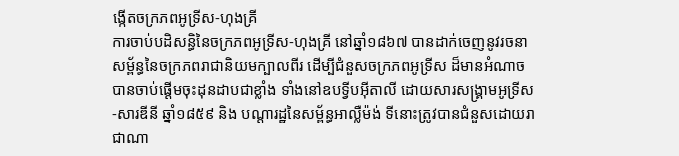ង្កើតចក្រភពអូទ្រីស-ហុងគ្រី
ការចាប់បដិសន្ធិនៃចក្រភពអូទ្រីស-ហុងគ្រី នៅឆ្នាំ១៨៦៧ បានដាក់ចេញនូវរចនាសម្ព័ន្ធនៃចក្រភពរាជានិយមក្បាលពីរ ដើម្បីជំនួសចក្រភពអូទ្រីស ដ៏មានអំណាច បានចាប់ផ្ដើមចុះដុនដាបជាខ្លាំង ទាំងនៅឧបទ្វីបអ៊ីតាលី ដោយសារសង្គ្រាមអូទ្រីស-សារឌីនី ឆ្នាំ១៨៥៩ និង បណ្ដារដ្ឋនៃសម្ព័ន្ធអាល្លឺម៉ង់ ទីនោះត្រូវបានជំនួសដោយរាជាណា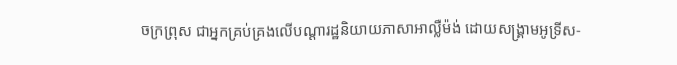ចក្រព្រុស ជាអ្នកគ្រប់គ្រងលើបណ្ដារដ្ឋនិយាយភាសាអាល្លឺម៉ង់ ដោយសង្គ្រាមអូទ្រីស-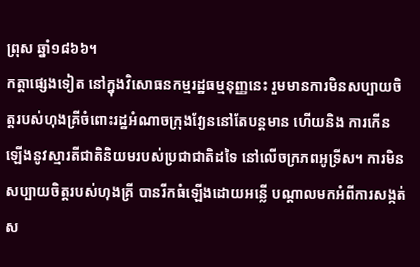ព្រុស ឆ្នាំ១៨៦៦។
កត្តាផ្សេងទៀត នៅក្នុងវិសោធនកម្មរដ្ឋធម្មនុញ្ញនេះ រួមមានការមិនសប្បាយចិត្តរបស់ហុងគ្រីចំពោះរដ្ឋអំណាចក្រុងវ្យែននៅតែបន្តមាន ហើយនិង ការកើនឡើងនូវស្មារតីជាតិនិយមរបស់ប្រជាជាតិដទៃ នៅលើចក្រភពអូទ្រីស។ ការមិនសប្បាយចិត្តរបស់ហុងគ្រី បានរីកធំឡើងដោយអន្លើ បណ្ដាលមកអំពីការសង្កត់ស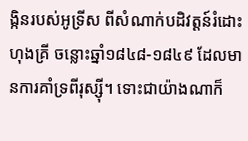ង្កិនរបស់អូទ្រីស ពីសំណាក់បដិវត្តន៍រំដោះហុងគ្រី ចន្លោះឆ្នាំ១៨៤៨-១៨៤៩ ដែលមានការគាំទ្រពីរុស្ស៊ី។ ទោះជាយ៉ាងណាក៏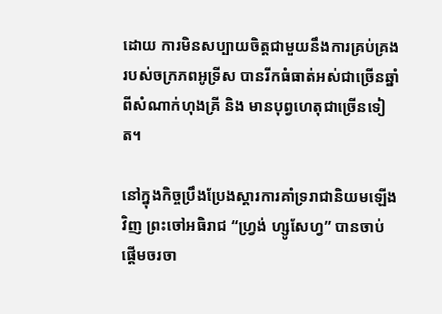ដោយ ការមិនសប្បាយចិត្តជាមួយនឹងការគ្រប់គ្រងរបស់ចក្រភពអូទ្រីស បានរីកធំធាត់អស់ជាច្រើនឆ្នាំ ពីសំណាក់ហុងគ្រី និង មានបុព្វហេតុជាច្រើនទៀត។

នៅក្នុងកិច្ចប្រឹងប្រែងស្ដារការគាំទ្ររាជានិយមឡើងវិញ ព្រះចៅអធិរាជ “ហ្វ្រង់ ហ្សូសែហ្វ” បានចាប់ផ្ដើមចរចា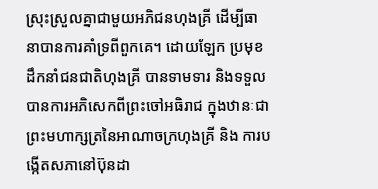ស្រុះស្រួលគ្នាជាមួយអភិជនហុងគ្រី ដើម្បីធានាបានការគាំទ្រពីពួកគេ។ ដោយឡែក ប្រមុខដឹកនាំជនជាតិហុងគ្រី បានទាមទារ និងទទួលបានការអភិសេកពីព្រះចៅអធិរាជ ក្នុងឋានៈជាព្រះមហាក្សត្រនៃអាណាចក្រហុងគ្រី និង ការបង្កើតសភានៅប៊ុនដា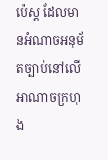ប៉េស្ត ដែលមានអំណាចអនុម័តច្បាប់នៅលើអាណាចក្រហុង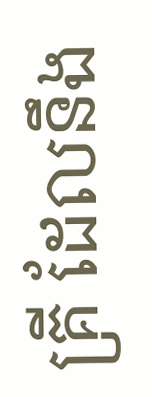គ្រី ដែលនឹង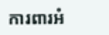ការពារអំ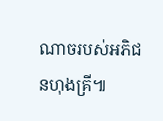ណាចរបស់អភិជនហុងគ្រី៕